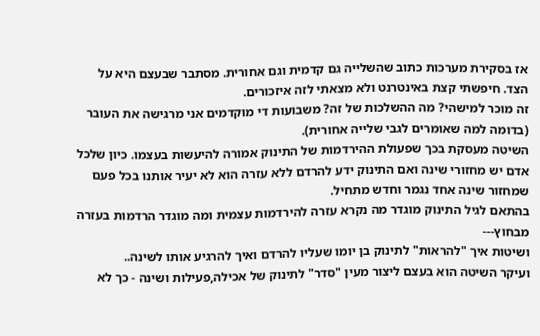אז בסקירת מערכות כתוב שהשלייה גם קדמית וגם אחורית. מסתבר שבעצם היא על הצד. חיפשתי קצת באינטרנט ולא מצאתי לזה איזכורים.
זה מוכר למישהי? מה ההשלכות של זה? משבועות די מוקדמים אני מרגישה את העובר (בדומה למה שאומרים לגבי שלייה אחורית).
השיטה מעסקת בכך שפעולת ההירדמות של התינוק אמורה להיעשות בעצמו. כיון שלכל אדם יש מחזורי שינה ואם התינוק ידע להרדם ללא עזרה הוא לא יעיר אותנו בכל פעם שמחזור שינה אחד נגמר וחדש מתחיל.
בהתאם לגיל התינוק מוגדר מה נקרא עזרה להירדמות עצמית ומה מוגדר הרדמות בעזרה מבחוץ---
ושיטות איך "להראות" לתינוק בן יומו שעליו להרדם ואיך להרגיע אותו לשינה..
ועיקר השיטה הוא בעצם ליצור מעין "סדר" לתינוק של אכילה,פעילות ושינה - כך לא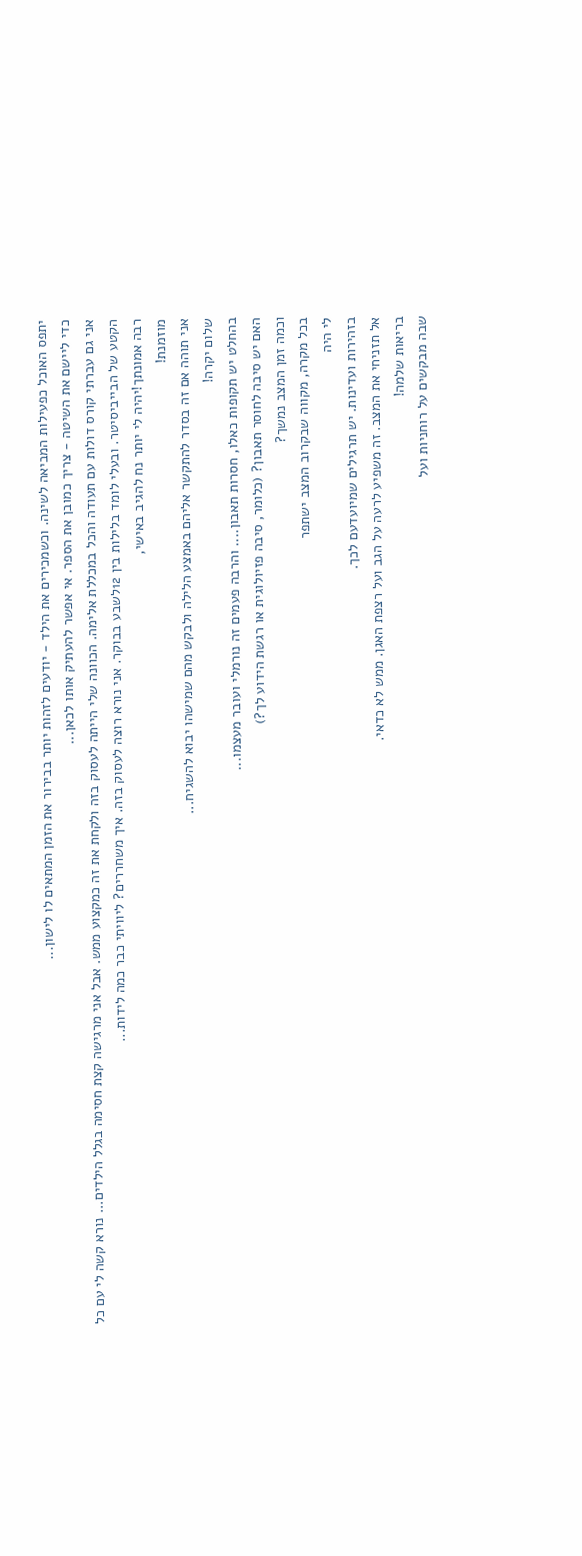יתפס האוכל כפעילות המביאה לשינה. וכשמכירים את הילד - יודעים לזהות יותר בבירור את הזמן המתאים לו לישון...
כדי ליישם את השיטה - צריך כמובן את הספר. אי אפשר להעתיק אותו לכאן...
אני גם עברתי קורס דולות עם תעודה והכל במכללת אלימה. הכוונה שלי הייתה לעסוק בזה ולקחת את זה כמקצוע ממש. אבל אני מרגישה קצת חסימה בגלל הילדים... נורא קשה לי עם כל הקטע של הבייביסיטר. ובעלי לומד בלילות בין 12לשבע בבוקר. אני נורא רוצה לעסוק בזה. איך משחררים? ליוויתי כבר כמה לידות...
רבה אמונתך!יהיה לי יותר נח להגיב באישי,
מוזמנת!
אני תוהה אם זה בסדר להתקשר אליהם באמצע הלילה ולבקש מהם שמישהו יבוא להשגיח...
שלום יקרה!
בהחלט יש תקופות כאלו, חסרות תאבון.... והרבה פעמים זה נורמלי ועובר מעצמו...
האם יש סיבה לחוסר תאבון? (כלומר, סיבה פזיולוגית או רגשת הידוע לך?)
וכמה זמן המצב נמשך?
בכל מקרה, מקווה שבקרוב המצב ישתפר
לי היה
בזהירות ועדינות. יש תרגילים שמיועדעם לכך.
אל תזניחי את המצב. זה משפיע לרעה על הגב ועל רצפת האגן. ממש לא כדאי.
בריאות שלמה!
שבה מבקשים על רוחניות ועל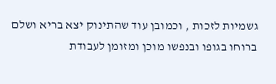גשמיות לזכות , וכמובן עוד שהתינוק יצא בריא ושלם ברוחו בגופו ובנפשו מוכן ומזומן לעבודת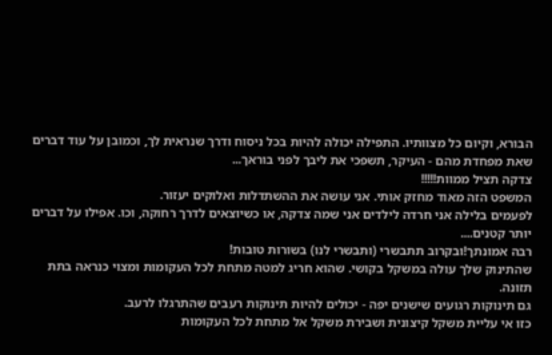הבורא, וקיום כל מצוותיו. התפילה יכולה להיות בכל ניסוח ודרך שנראית לך, וכמובן על עוד דברים שאת מפחדת מהם - העיקר, תשפכי את ליבך לפני בוראך...
צדקה תציל ממוות!!!!!
המשפט הזה מאוד מחזק אותי. אני עושה את ההשתדלות ואלוקים יעזור.
לפעמים בלילה אני חרדה לילדים אני שמה צדקה, או כשיוצאים לדרך רחוקה, וכו. אפילו על דברים יותר קטנים....
רבה אמונתך!ובקרוב תתבשרי (ותבשרי לנו) בשורות טובות!
שהתינוק שלך עולה במשקל בקושי. שהוא חריג למטה מתחת לכל העקומות ומצוי כנראה בתת תזונה.
גם תינוקות רגועים שישנים יפה - יכולים להיות תינוקות רעבים שהתרגלו לרעב.
כזו אי עליית משקל קיצונית ושבירת משקל אל מתחת לכל העקומות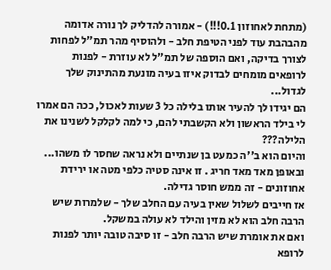(מתחת לאחוזון 0.1!!!) - אמורה להדליק לך נורה אדומה מהבהבת עוד לפני הטיפת חלב - ולהוסיף מהר תמ"ל לפחות לצורך בדיקה, ואם הוספה של תמ"ל לא עוזרת - לפנות לרופאים מומחים לבדוק איזו בעיה מונעת מהתינוק שלך לגדול...
הם יגידו לך להעיר אותו בלילה כל 3 שעות לאכול, ככה הם אמרו לי בילד הראשון ולא הקשבתי להם, כי למה לקלקל לשנינו את הלילה???
והיום הוא ב''ה כמעט בן שנתיים ולא נראה שחסר לו משהו...
ובאופן מאד מאד חריג . זו אינה סטיה כלפי מטה או ירידת אחוזונים - זה ממש חוסר גדילה.
אז חייבים לשלול שאין בעיה עם החלב שלך - שלמרות שיש הרבה חלב הוא לא מזין והילד לא עולה במשקל.
ואם את אומרת שיש הרבה חלב - זו סיבה טובה יותר לפנות לרופא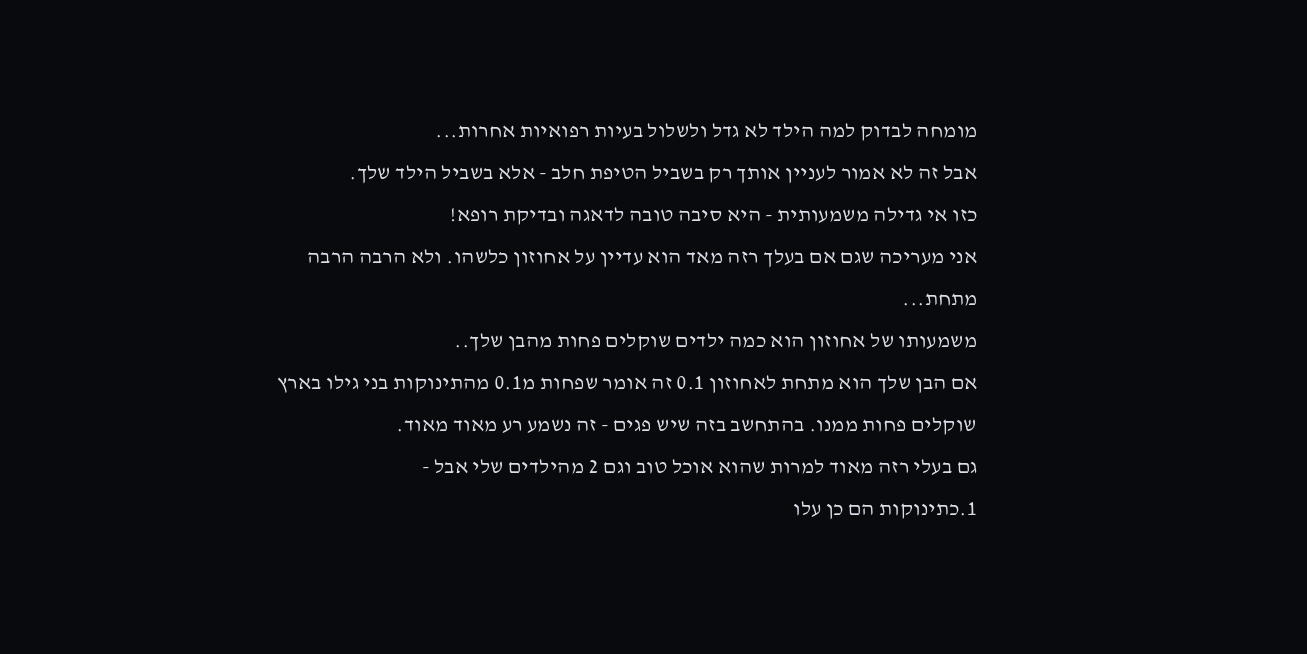מומחה לבדוק למה הילד לא גדל ולשלול בעיות רפואיות אחרות...
אבל זה לא אמור לעניין אותך רק בשביל הטיפת חלב - אלא בשביל הילד שלך.
כזו אי גדילה משמעותית - היא סיבה טובה לדאגה ובדיקת רופא!
אני מעריכה שגם אם בעלך רזה מאד הוא עדיין על אחוזון כלשהו. ולא הרבה הרבה מתחת...
משמעותו של אחוזון הוא כמה ילדים שוקלים פחות מהבן שלך..
אם הבן שלך הוא מתחת לאחוזון 0.1 זה אומר שפחות מ0.1 מהתינוקות בני גילו בארץ שוקלים פחות ממנו. בהתחשב בזה שיש פגים - זה נשמע רע מאוד מאוד.
גם בעלי רזה מאוד למרות שהוא אוכל טוב וגם 2 מהילדים שלי אבל -
1.כתינוקות הם כן עלו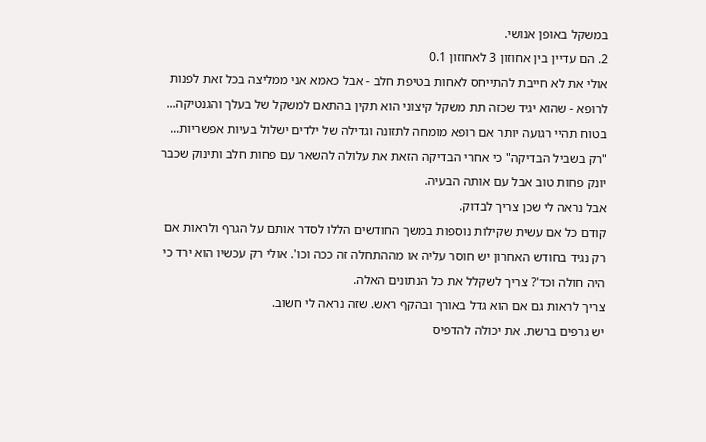במשקל באופן אנושי.
2. הם עדיין בין אחוזון 3 לאחוזון 0.1
אולי את לא חייבת להתייחס לאחות בטיפת חלב - אבל כאמא אני ממליצה בכל זאת לפנות לרופא - שהוא יגיד שכזה תת משקל קיצוני הוא תקין בהתאם למשקל של בעלך והגנטיקה...
בטוח תהיי רגועה יותר אם רופא מומחה לתזונה וגדילה של ילדים ישלול בעיות אפשריות...
"רק בשביל הבדיקה" כי אחרי הבדיקה הזאת את עלולה להשאר עם פחות חלב ותינוק שכבר יונק פחות טוב אבל עם אותה הבעיה.
אבל נראה לי שכן צריך לבדוק.
קודם כל אם עשית שקילות נוספות במשך החודשים הללו לסדר אותם על הגרף ולראות אם רק נגיד בחודש האחרון יש חוסר עליה או מההתחלה זה ככה וכו'. אולי רק עכשיו הוא ירד כי היה חולה וכד'? צריך לשקלל את כל הנתונים האלה.
צריך לראות גם אם הוא גדל באורך ובהקף ראש. שזה נראה לי חשוב.
יש גרפים ברשת. את יכולה להדפיס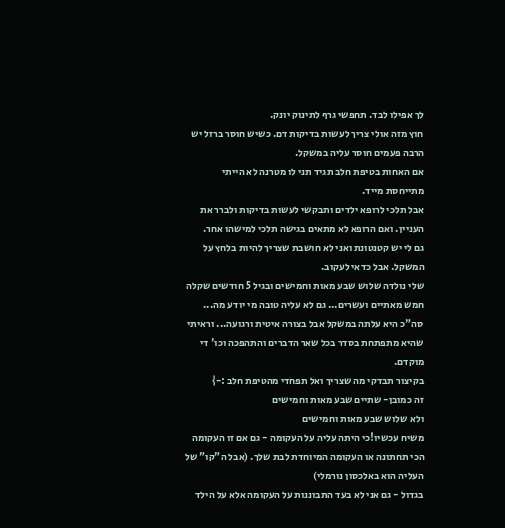לך אפילו לבד. תחפשי גרף לתינוק יונק.
חוץ מזה אולי צריך לעשות בדיקות דם. כשיש חוסר ברזל יש הרבה פעמים חוסר עליה במשקל.
אם האחות בטיפת חלב תגיד תני לו מטרנה לא הייתי מתייחסת מייד.
אבל תלכי לרופא ילדים ותבקשי לעשות בדיקות ולברר את העניין. ואם הרופא לא מתאים בגישה תלכי למישהו אחר.
גם לי יש קטנטונת ואני לא חושבת שצריך להיות בלחץ על המשקל. אבל כדאי לעקוב.
שלי נולדה שלוש שבע מאות וחמישים ובגיל 5 חודשים שקלה חמש מאתיים ועשרים... גם לא עליה טובה מי יודע מה... סה"כ היא עלתה במשקל אבל בצורה איטית ורגועה... וראיתי שהיא מתפתחת בסדר בכל שאר הדברים והתהפכה וכו' די מוקדם.
בקיצור תבדקי מה שצריך ואל תפחדי מהטיפת חלב :-}
זה כמובן- שתיים שבע מאות וחמישים
ולא שלוש שבע מאות וחמישים
משיח עכשיו!כי היתה עליה על העקומה - גם אם זו העקומה הכי תחתונה או העקומה המיוחדת לבת שלך. (אבל ה"קו" של העליה הוא באלכסון נורמלי)
בגדול - גם אני לא בעד התבוננות על העקומה אלא על הילד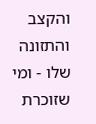והקצב והתזונה שלו - ומי שזוכרת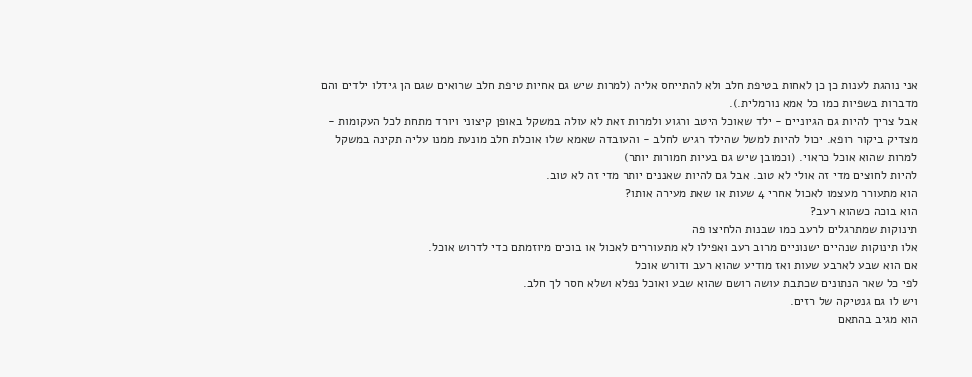אני נוהגת לענות כן כן לאחות בטיפת חלב ולא להתייחס אליה (למרות שיש גם אחיות טיפת חלב שרואים שגם הן גידלו ילדים והם מדברות בשפיות כמו כל אמא נורמלית.).
אבל צריך להיות גם הגיוניים - ילד שאוכל היטב ורגוע ולמרות זאת לא עולה במשקל באופן קיצוני ויורד מתחת לכל העקומות - מצדיק ביקור רופא. יכול להיות למשל שהילד רגיש לחלב - והעובדה שאמא שלו אוכלת חלב מונעת ממנו עליה תקינה במשקל למרות שהוא אוכל כראוי. (וכמובן שיש גם בעיות חמורות יותר)
להיות לחוצים מדי זה אולי לא טוב. אבל גם להיות שאננים יותר מדי זה לא טוב.
הוא מתעורר מעצמו לאכול אחרי 4 שעות או שאת מעירה אותו?
הוא בוכה כשהוא רעב?
תינוקות שמתרגלים לרעב כמו שבנות הלחיצו פה
אלו תינוקות שנהיים ישנוניים מרוב רעב ואפילו לא מתעוררים לאכול או בוכים מיוזמתם כדי לדרוש אוכל.
אם הוא שבע לארבע שעות ואז מודיע שהוא רעב ודורש אוכל
לפי כל שאר הנתונים שכתבת עושה רושם שהוא שבע ואוכל נפלא ושלא חסר לך חלב.
ויש לו גם גנטיקה של רזים.
הוא מגיב בהתאם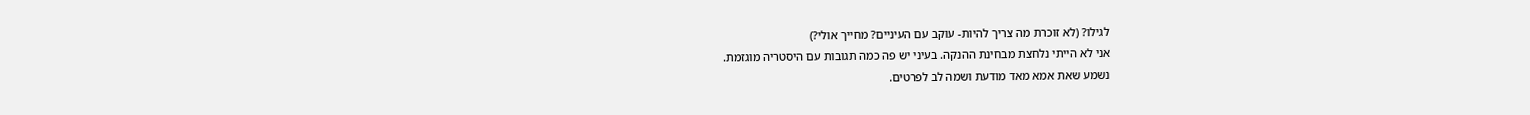לגילו? (לא זוכרת מה צריך להיות- עוקב עם העיניים? מחייך אולי?)
אני לא הייתי נלחצת מבחינת ההנקה. בעיני יש פה כמה תגובות עם היסטריה מוגזמת.
נשמע שאת אמא מאד מודעת ושמה לב לפרטים.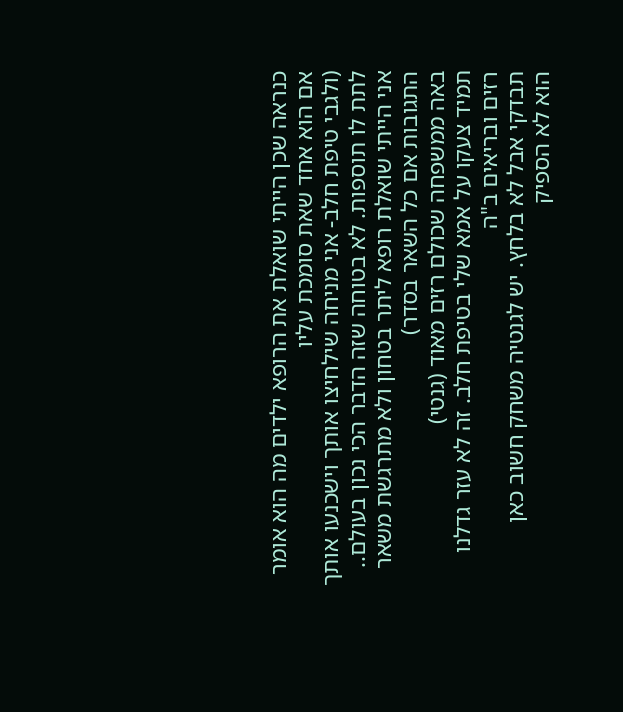כנראה שכן הייתי שואלת את הרופא ילדים מה הוא אומר אם הוא אחד שאת סומכת עליו
(ולגבי טיפת חלב- אני מניחה שילחיצו אותך וישכנעו אותך לתת לו תוספות. לא בטוחה שזה הדבר הכי נכון בעולם.. אני הייתי שואלת רופא ליתר בטחון ולא מתרגשת משאר התגובות אם כל השאר בסדר)
באה ממשפחה שכולם רזים מאוד (גנטי)
תמיד צעקו על אמא שלי בטיפת חלב. זה לא עזר גדלנו רזים ובריאים ב"ה
תבדקי אבל לא בלחץ. יש לגנטיה משחק חשוב כאן
הוא לא הספיק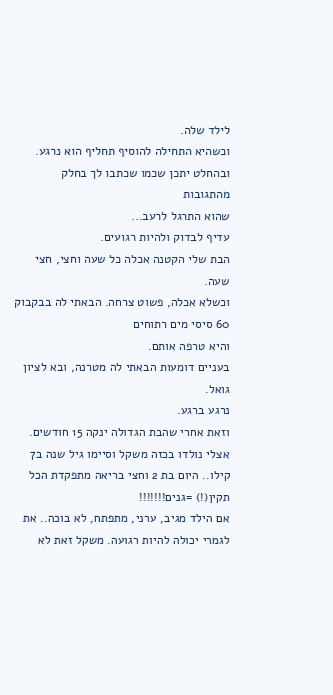לילד שלה.
וכשהיא התחילה להוסיף תחליף הוא נרגע.
ובהחלט יתכן שכמו שכתבו לך בחלק מהתגובות
שהוא התרגל לרעב...
עדיף לבדוק ולהיות רגועים.
הבת שלי הקטנה אכלה כל שעה וחצי, חצי שעה.
וכשלא אכלה, פשוט צרחה. הבאתי לה בבקבוק 60 סיסי מים רתוחים
והיא טרפה אותם.
בעניים דומעות הבאתי לה מטרנה, ובא לציון גואל.
נרגע ברגע.
וזאת אחרי שהבת הגדולה ינקה 15 חודשים.
אצלי נולדו בכזה משקל וסיימו גיל שנה ב7 קילו.. היום בת 2 וחצי בריאה מתפקדת הכל תקין(!) =גנים!!!!!!!
אם הילד מגיב, ערני, מתפתח, לא בוכה.. את לגמרי יכולה להיות רגועה. משקל זאת לא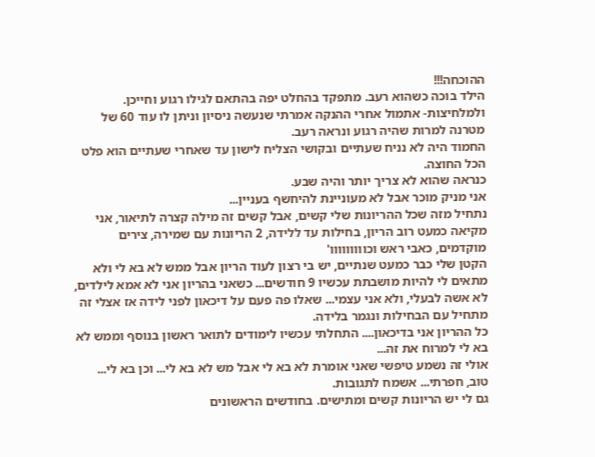ההוכחה!!!
הילד בוכה כשהוא רעב. מתפקד בהחלט יפה בהתאם לגילו רגוע וחייכן.
ולמלחיצות- אתמול אחרי ההנקה אמרתי שנעשה ניסיון וניתן לו עוד 60 של מטרנה למרות שהיה רגוע ונראה רעב.
החמוד היה לא נניח שעתיים ובקושי הצליח לישון עד שאחרי שעתיים הוא פלט הכל החוצה.
כנראה שהוא לא צריך יותר והיה שבע.
אני מניק מוכר אבל לא מעוניינת להיחשף בעניין...
נתחיל מזה שכל ההריונות שלי קשים, אבל קשים זה מילה קצרה לתיאור, אני מקיאה כמעט רוב הריון, בחילות עד ללידה, 2 הריונות עם שמירה, צירים מוקדמים, כאבי ראש וכווווווווו'
הקטן שלי כבר כמעט שנתיים, יש בי רצון לעוד הריון אבל ממש לא בא לי ולא מתאים לי להיות מושבתת עכשיו 9 חודשים... כשאני בהריון אני לא אמא לילדים, לא אשה לבעלי, ולא אני עצמי... שאלו פה פעם על דיכאון לפני לידה אז אצלי זה מתחיל עם הבחילות ונגמר בלידה.
כל ההריון אני בדיכאון.... התחלתי עכשיו לימודים לתואר ראשון בנוסף וממש לא בא לי למרוח את זה...
אולי זה נשמע טיפשי שאני אומרת לא בא לי אבל מש לא בא לי... וכן בא לי...
טוב, חפרתי... אשמח לתגובות.
גם לי יש הריונות קשים ומתישים. בחודשים הראשונים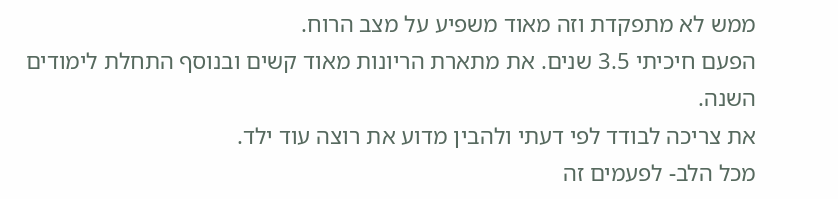ממש לא מתפקדת וזה מאוד משפיע על מצב הרוח.
הפעם חיכיתי 3.5 שנים. את מתארת הריונות מאוד קשים ובנוסף התחלת לימודים השנה.
את צריכה לבודד לפי דעתי ולהבין מדוע את רוצה עוד ילד.
מכל הלב- לפעמים זה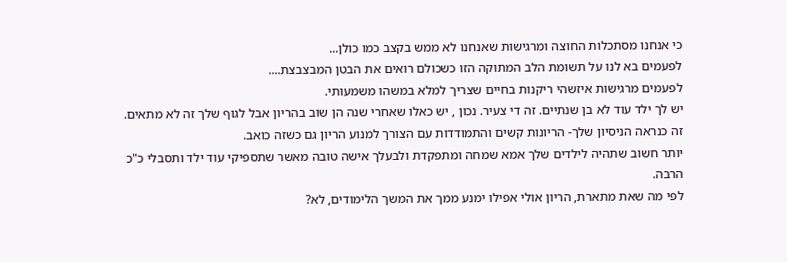כי אנחנו מסתכלות החוצה ומרגישות שאנחנו לא ממש בקצב כמו כולן...
לפעמים בא לנו על תשומת הלב המתוקה הזו כשכולם רואים את הבטן המבצבצת....
לפעמים מרגישות איזשהי ריקנות בחיים שצריך למלא במשהו משמעותי.
יש לך ילד עוד לא בן שנתיים. זה די צעיר. נכון , יש כאלו שאחרי שנה הן שוב בהריון אבל לגוף שלך זה לא מתאים.
זה כנראה הניסיון שלך- הריונות קשים והתמודדות עם הצורך למנוע הריון גם כשזה כואב.
יותר חשוב שתהיה לילדים שלך אמא שמחה ומתפקדת ולבעלך אישה טובה מאשר שתספיקי עוד ילד ותסבלי כ"כ הרבה.
לפי מה שאת מתארת, הריון אולי אפילו ימנע ממך את המשך הלימודים, לא?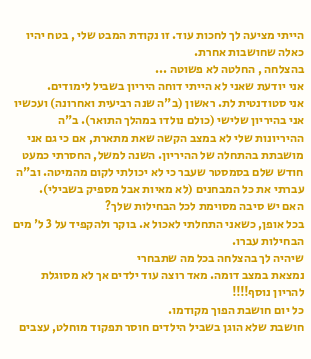הייתי מציעה לך לחכות עוד. זו נקודת המבט שלי , בטח יהיו כאלה שחושבות אחרת.
בהצלחה , החלטה לא פשוטה ...
אני יודעת שאני לא הייתי דוחה היריון בשביל לימודים.
אני סטודנטית לת. ראשון (ב"ה שנה רביעית ואחרונה) ועכשיו אני בהיריון שלישי (כולם נולדו במהלך התואר). ב"ה ההיריונות שלי לא במצב הקשה שאת מתארת, אם כי גם אני מושבתת בהתחלה של ההיריון. השנה למשל, החסרתי כמעט חודש שלם בסמסטר שעבר כי לא יכולתי לקום מהמיטה. וב"ה עברתי את כל המבחנים (לא מאיות אבל מספיק בשבילי).
האם יש סיבה מסוימת לכל הבחילות שלך?
בכל אופן, כשאני התחלתי לאכול א. בוקר ולהקפיד על 3 ל' מים הבחילות עברו.
שיהיה לך בהצלחה בכל מה שתבחרי
נמצאת במצב דומה. מאד רוצה עוד ילדים אך לא מסוגלת להריון נוסף!!!!
כל יום חושבת הפוך מקודמו.
חושבת שלא הוגן בשביל הילדים חוסר תפקוד מוחלט, עצבים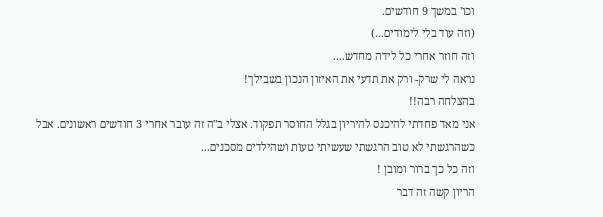וכו' במשך 9 חודשים.
(וזה עוד בלי לימודים...)
וזה חוזר אחרי כל לידה מחדש....
נראה לי שרק- ורק את תדעי את האיזון הנכון בשבילך!
בהצלחה רבה!!
אני מאד פחדתי להיכנס להיריון בגלל החוסר תפקוד. אצלי ב"ה זה עובר אחרי 3 חודשים ראשונים. אבל כשהרגשתי לא טוב הרגשתי שעשיתי טעות ושהילדים מסכנים...
וזה כל כך ברור ומובן !
הריון קשה זה דבר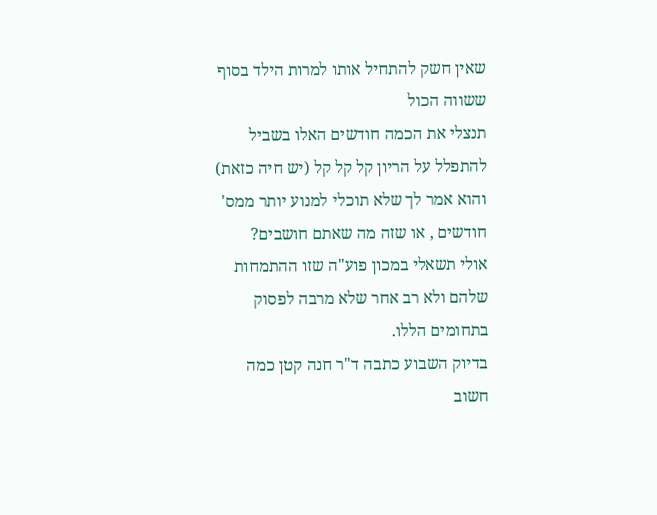שאין חשק להתחיל אותו למרות הילד בסוף ששווה הכול
תנצלי את הכמה חודשים האלו בשביל להתפלל על הריון קל קל קל (יש חיה כזאת)
והוא אמר לך שלא תוכלי למנוע יותר ממס' חודשים , או שזה מה שאתם חושבים?
אולי תשאלי במכון פוע"ה שזו ההתמחות שלהם ולא רב אחר שלא מרבה לפסוק בתחומים הללו.
בדיוק השבוע כתבה ד"ר חנה קטן כמה חשוב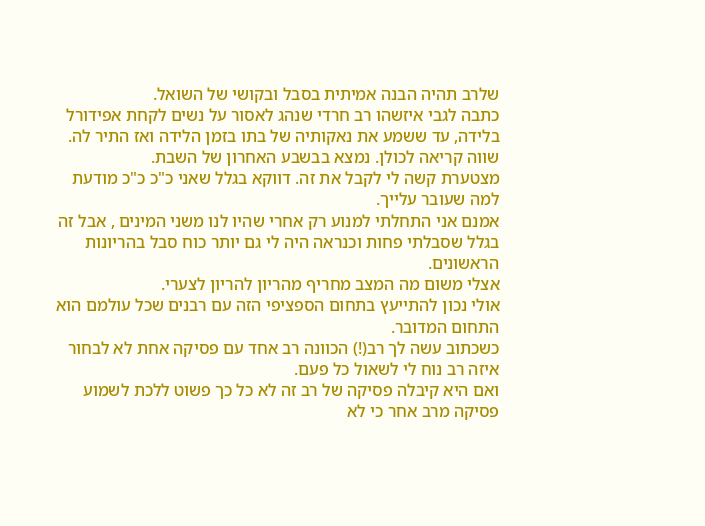שלרב תהיה הבנה אמיתית בסבל ובקושי של השואל.
כתבה לגבי איזשהו רב חרדי שנהג לאסור על נשים לקחת אפידורל בלידה, עד ששמע את נאקותיה של בתו בזמן הלידה ואז התיר לה.
שווה קריאה לכולן. נמצא בבשבע האחרון של השבת.
מצטערת קשה לי לקבל את זה. דווקא בגלל שאני כ"כ כ"כ מודעת למה שעובר עלייך.
אמנם אני התחלתי למנוע רק אחרי שהיו לנו משני המינים , אבל זה בגלל שסבלתי פחות וכנראה היה לי גם יותר כוח סבל בהריונות הראשונים.
אצלי משום מה המצב מחריף מהריון להריון לצערי.
אולי נכון להתייעץ בתחום הספציפי הזה עם רבנים שכל עולמם הוא התחום המדובר.
כשכתוב עשה לך רב(!) הכוונה רב אחד עם פסיקה אחת לא לבחור איזה רב נוח לי לשאול כל פעם.
ואם היא קיבלה פסיקה של רב זה לא כל כך פשוט ללכת לשמוע פסיקה מרב אחר כי לא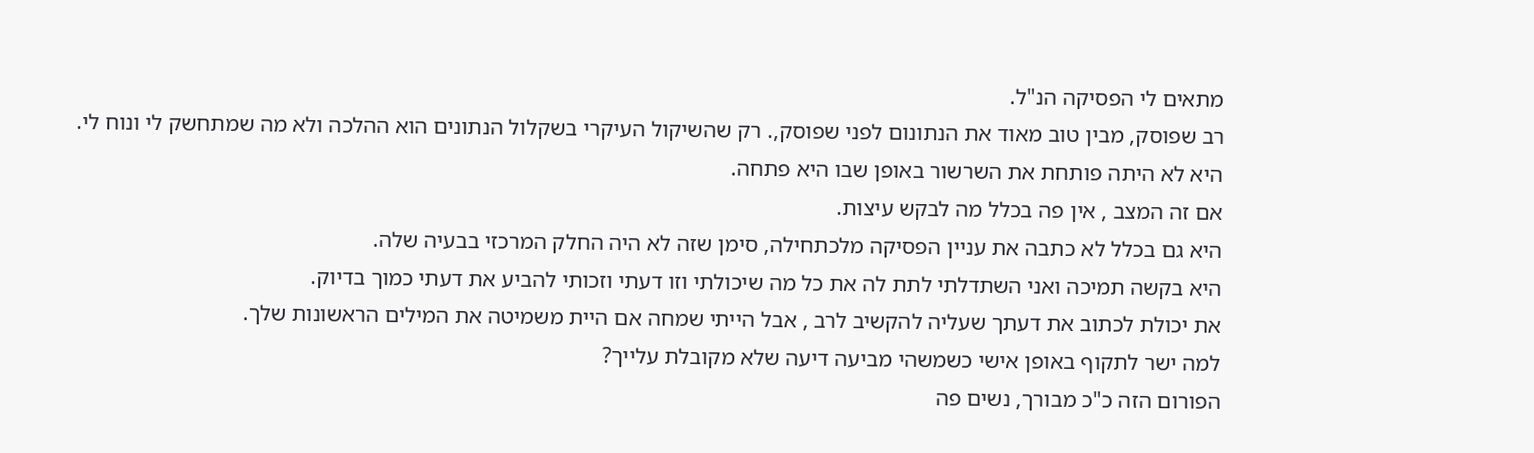מתאים לי הפסיקה הנ"ל.
רב שפוסק, מבין טוב מאוד את הנתונום לפני שפוסק,. רק שהשיקול העיקרי בשקלול הנתונים הוא ההלכה ולא מה שמתחשק לי ונוח לי.
היא לא היתה פותחת את השרשור באופן שבו היא פתחה.
אם זה המצב , אין פה בכלל מה לבקש עיצות.
היא גם בכלל לא כתבה את עניין הפסיקה מלכתחילה, סימן שזה לא היה החלק המרכזי בבעיה שלה.
היא בקשה תמיכה ואני השתדלתי לתת לה את כל מה שיכולתי וזו דעתי וזכותי להביע את דעתי כמוך בדיוק.
את יכולת לכתוב את דעתך שעליה להקשיב לרב , אבל הייתי שמחה אם היית משמיטה את המילים הראשונות שלך.
למה ישר לתקוף באופן אישי כשמשהי מביעה דיעה שלא מקובלת עלייך?
הפורום הזה כ"כ מבורך, נשים פה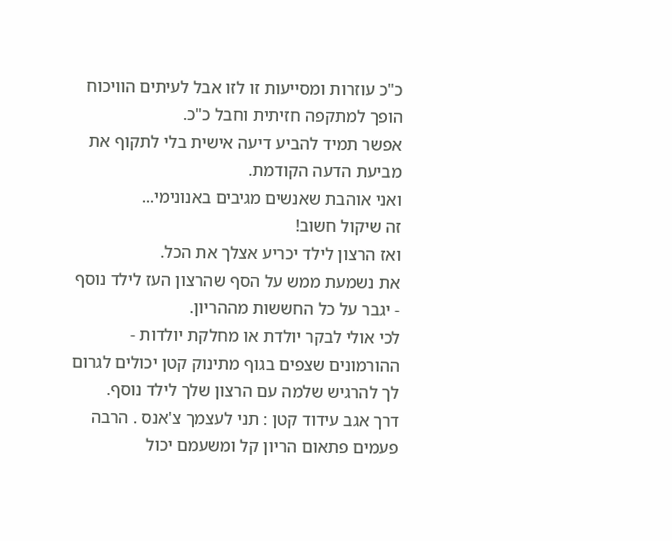כ"כ עוזרות ומסייעות זו לזו אבל לעיתים הוויכוח הופך למתקפה חזיתית וחבל כ"כ.
אפשר תמיד להביע דיעה אישית בלי לתקוף את מביעת הדעה הקודמת.
ואני אוהבת שאנשים מגיבים באנונימי...
זה שיקול חשוב!
ואז הרצון לילד יכריע אצלך את הכל.
את נשמעת ממש על הסף שהרצון העז לילד נוסף - יגבר על כל החששות מההריון.
לכי אולי לבקר יולדת או מחלקת יולדות - ההורמונים שצפים בגוף מתינוק קטן יכולים לגרום לך להרגיש שלמה עם הרצון שלך לילד נוסף.
דרך אגב עידוד קטן : תני לעצמך צ'אנס . הרבה פעמים פתאום הריון קל ומשעמם יכול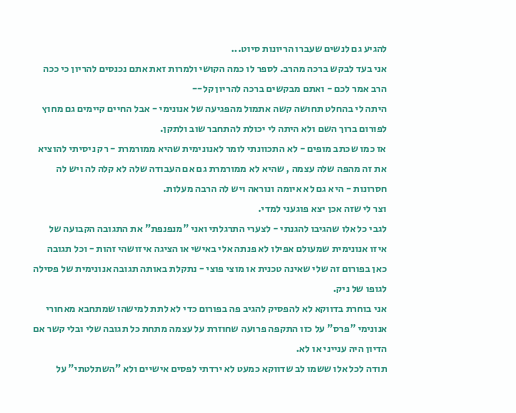להגיע גם לנשים שעברו הריונות סיוט...
אני בעד לבקש ברכה מהרב. לספר לו כמה הקושי ולמרות זאת אתם נכנסים להריון כי ככה הרב אמר לכם - ואתם מבקשים ברכה להריון קל--
היתה לי בהחלט תחושה קשה אתמול מהפגיעה של אנונימי - אבל החיים קיימים גם מחוץ לפורום ברוך השם ולא היתה לי יכולת להתחבר שוב ולתקן.
אז כמו שכתב מופים - לא התכוונתי לומר לאנונימית שהיא ממורמרת - רק ניסיתי להוציא את זה מהפה שלה עצמה , שהיא לא ממורמרת גם אם העבודה שלה לא קלה לה ויש לה חסרונות - היא גם לא איומה ונוראה ויש לה הרבה מעלות.
וצר לי שזה אכן יצא פוגעני למדי.
לגבי כל אלו שהגיבו להגנתי - לצערי התרגלתי ואני "מנפנפת" את התגובה הקבועה של איזו אנונימית שמעולם אפילו לא פנתה אלי באישי או הציגה איזושהי זהות - וכל תגובה כאן בפורום זה שלי שאינה טכנית או מוצי פוצי - נתקלת באותה תגובה אנונימית של פסילה לגופו של ניק.
אני בוחרת בדווקא לא להפסיק להגיב פה בפורום כדי לא לתת למישהו שמתחבא מאחורי אנונימי "פרס" על כזו התקפה פרועה שחוזרת על עצמה מתחת כל תגובה שלי ובלי קשר אם הדיון היה ענייני או לא.
תודה לכל אלו ששמו לב שדווקא כמעט לא ירדתי לפסים אישיים ולא "השתלטתי" על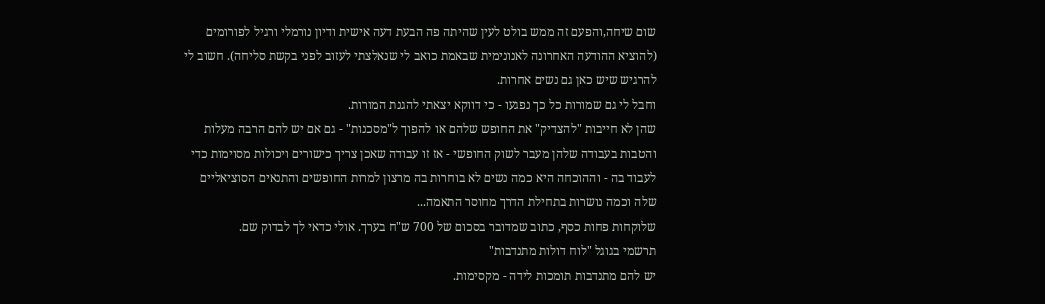שום שיחה,והפעם זה ממש בולט לעין שהיתה פה הבעת דעה אישית ודיון נורמלי ורגיל לפורומים (להוציא ההודעה האחרונה לאנונימית שבאמת כואב לי שנאלצתי לעזוב לפני בקשת סליחה). חשוב לי להרגיש שיש כאן גם נשים אחרות.
וחבל לי גם שמורות כל כך נפגעו - כי דווקא יצאתי להגנת המורות.
שהן לא חייבות "להצדיק" את החופש שלהם או להפוך ל"מסכנות" - גם אם יש להם הרבה מעלות והטבות בעבודה שלהן מעבר לשוק החופשי - אז זו עבודה שאכן צריך כישורים ויכולות מסוימות כדי לעבוד בה - וההוכחה היא כמה נשים לא בוחרות בה מרצון למרות החופשים והתנאים הסוציאליים שלה וכמה נושרות בתחילת הדרך מחוסר התאמה...
שלוקחות פחות כסף, כתוב שמדובר בסכום של 700 ש"ח בערך. אולי כדאי לך לבדוק שם.
תרשמי בגוגל "לוח דולות מתנדבות"
יש להם מתנדבות תומכות לידה - מקסימות.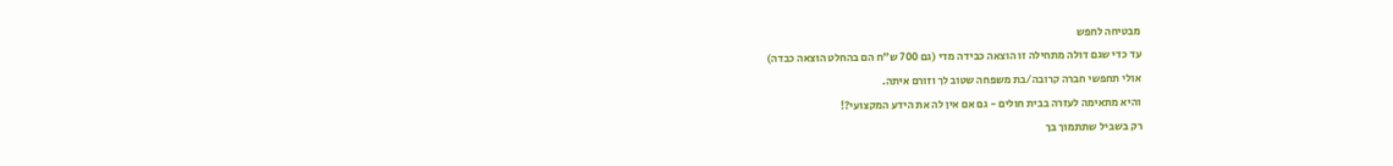מבטיחה לחפש
עד כדי שגם דולה מתחילה זו הוצאה כבידה מדי (גם 700 ש"ח הם בהחלט הוצאה כבדה)
אולי תחפשי חברה קרובה/בת משפחה שטוב לך וזורם איתה.
והיא מתאימה לעזרה בבית חולים - גם אם אין לה את הידע המקצועי?!
רק בשביל שתתמוך בך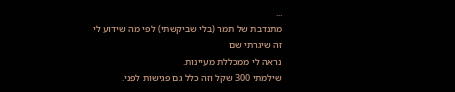...
מתנדבת של תמר (בלי שביקשתי) לפי מה שידוע לי זה שיגרתי שם
נראה לי ממכללת מעיינות.
שילמתי 300 שקל וזה כלל גם פגישות לפני.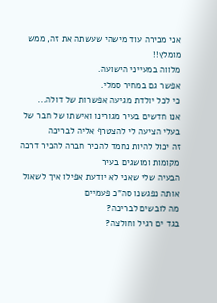אני מכירה עוד מישהי שעשתה את זה, ממש מומלץ!!
מלווה במעייני הישועה.
אפשר גם במחיר סמלי.
כי לכל יולדת מגיעה אפשרות של דולה...
אנו חדשים בעיר מגורינו ואישתו של חבר של בעלי הציעה לי להצטרף אליה לבריכה
זה יכול להיות נחמד להכיר חברה להכיר דרכה מקומות ומושגים בעיר
הבעיה שלי שאני לא יודעת אפילו איך לשאול אותה נפגשנו סה"כ פעמיים
מה לובשים לבריכה?
בגד ים רגיל וחולצה?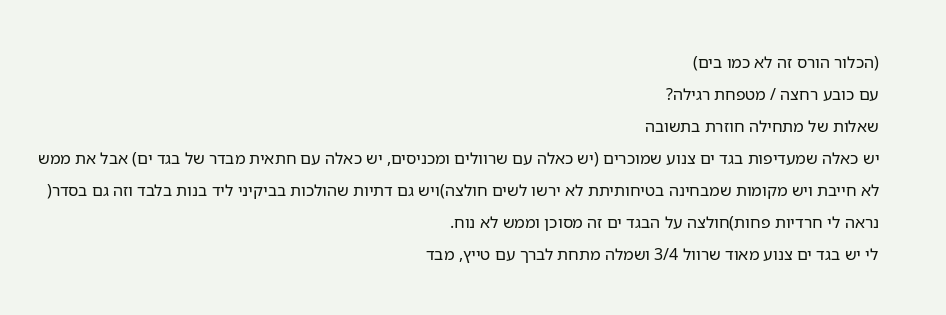(הכלור הורס זה לא כמו בים)
עם כובע רחצה / מטפחת רגילה?
שאלות של מתחילה חוזרת בתשובה
יש כאלה שמעדיפות בגד ים צנוע שמוכרים (יש כאלה עם שרוולים ומכניסים, יש כאלה עם חתאית מבדר של בגד ים) אבל את ממש לא חייבת ויש מקומות שמבחינה בטיחותיתת לא ירשו לשים חולצה)ויש גם דתיות שהולכות בביקיני ליד בנות בלבד וזה גם בסדר( נראה לי חרדיות פחות)חולצה על הבגד ים זה מסוכן וממש לא נוח.
לי יש בגד ים צנוע מאוד שרוול 3/4 ושמלה מתחת לברך עם טייץ, מבד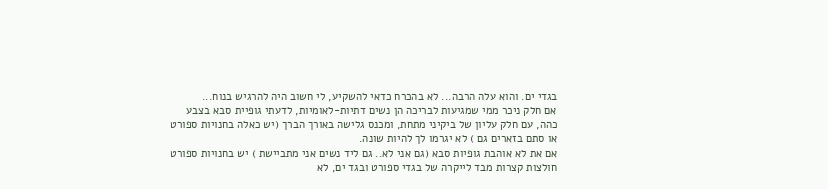בגדי ים. והוא עלה הרבה... לא בהכרח כדאי להשקיע, לי חשוב היה להרגיש בנוח...
אם חלק ניכר ממי שמגיעות לבריכה הן נשים דתיות-לאומיות, לדעתי גופיית סבא בצבע כהה, עם חלק עליון של ביקיני מתחת, ומכנס גלישה באורך הברך (יש כאלה בחנויות ספורט או סתם בזארים גם ) לא יגרמו לך להיות שונה.
אם את לא אוהבת גופיות סבא (גם אני לא.. גם ליד נשים אני מתביישת ) יש בחנויות ספורט חולצות קצרות מבד לייקרה של בגדי ספורט ובגד ים, לא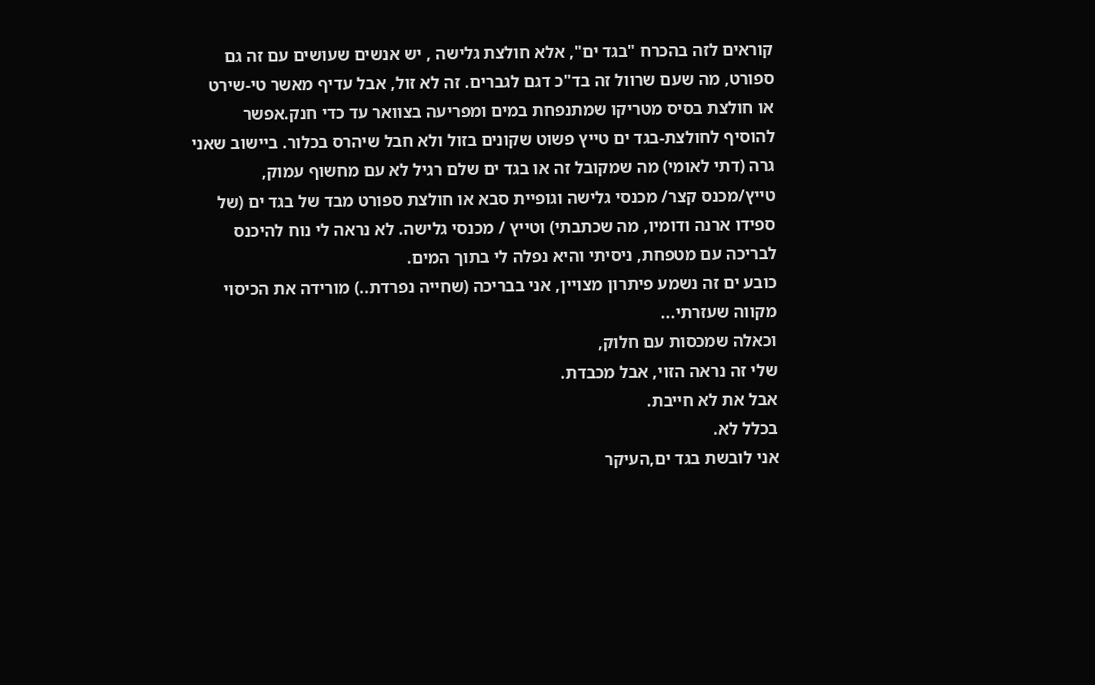קוראים לזה בהכרח "בגד ים", אלא חולצת גלישה , יש אנשים שעושים עם זה גם ספורט, מה שעם שרוול זה בד"כ דגם לגברים. זה לא זול, אבל עדיף מאשר טי-שירט או חולצת בסיס מטריקו שמתנפחת במים ומפריעה בצוואר עד כדי חנק.אפשר להוסיף לחולצת-בגד ים טייץ פשוט שקונים בזול ולא חבל שיהרס בכלור. ביישוב שאני גרה (דתי לאומי) מה שמקובל זה או בגד ים שלם רגיל לא עם מחשוף עמוק, טייץ/מכנס קצר/ מכנסי גלישה וגופיית סבא או חולצת ספורט מבד של בגד ים (של ספידו ארנה ודומיו, מה שכתבתי) וטייץ / מכנסי גלישה. לא נראה לי נוח להיכנס לבריכה עם מטפחת, ניסיתי והיא נפלה לי בתוך המים.
כובע ים זה נשמע פיתרון מצויין, אני בבריכה (שחייה נפרדת..) מורידה את הכיסוי
מקווה שעזרתי...
וכאלה שמכסות עם חלוק,
שלי זה נראה הזוי, אבל מכבדת.
אבל את לא חייבת.
בכלל לא.
אני לובשת בגד ים,העיקר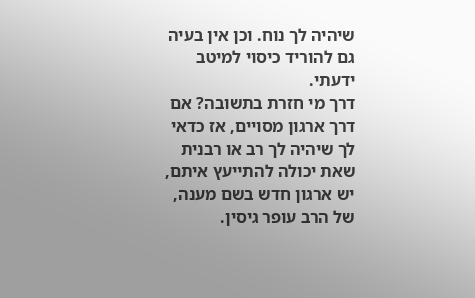שיהיה לך נוח. וכן אין בעיה גם להוריד כיסוי למיטב ידעתי.
דרך מי חזרת בתשובה? אם דרך ארגון מסויים, אז כדאי לך שיהיה לך רב או רבנית שאת יכולה להתייעץ איתם,
יש ארגון חדש בשם מענה, של הרב עופר גיסין.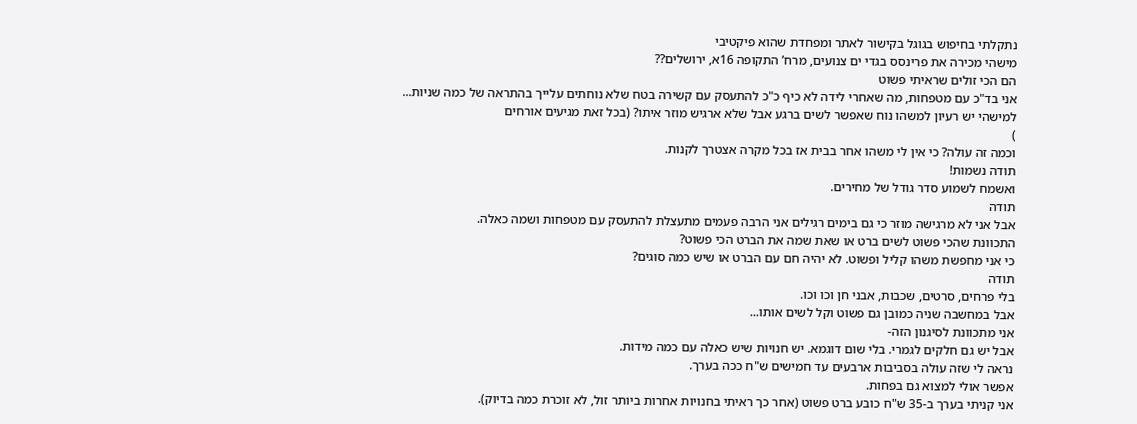נתקלתי בחיפוש בגוגל בקישור לאתר ומפחדת שהוא פיקטיבי
מישהי מכירה את פרינסס בגדי ים צנועים, מרח’ התקופה 16א, ירושלים??
הם הכי זולים שראיתי פשוט
אני בד"כ עם מטפחות, מה שאחרי לידה לא כיף כ"כ להתעסק עם קשירה בטח שלא נוחתים עלייך בהתראה של כמה שניות...
למישהי יש רעיון למשהו נוח שאפשר לשים ברגע אבל שלא ארגיש מוזר איתו? (בכל זאת מגיעים אורחים
)
וכמה זה עולה? כי אין לי משהו אחר בבית אז בכל מקרה אצטרך לקנות.
תודה נשמות!
ואשמח לשמוע סדר גודל של מחירים.
תודה
אבל אני לא מרגישה מוזר כי גם בימים רגילים אני הרבה פעמים מתעצלת להתעסק עם מטפחות ושמה כאלה.
התכוונת שהכי פשוט לשים ברט או שאת שמה את הברט הכי פשוט?
כי אני מחפשת משהו קליל ופשוט. לא יהיה חם עם הברט או שיש כמה סוגים?
תודה
בלי פרחים, סרטים, שכבות, אבני חן וכו וכו.
אבל במחשבה שניה כמובן גם פשוט וקל לשים אותו...
אני מתכוונת לסיגנון הזה-
אבל יש גם חלקים לגמרי. בלי שום דוגמא. יש חנויות שיש כאלה עם כמה מידות.
נראה לי שזה עולה בסביבות ארבעים עד חמישים ש"ח ככה בערך.
אפשר אולי למצוא גם בפחות.
אני קניתי בערך ב-35 ש"ח כובע ברט פשוט (אחר כך ראיתי בחנויות אחרות ביותר זול, לא זוכרת כמה בדיוק).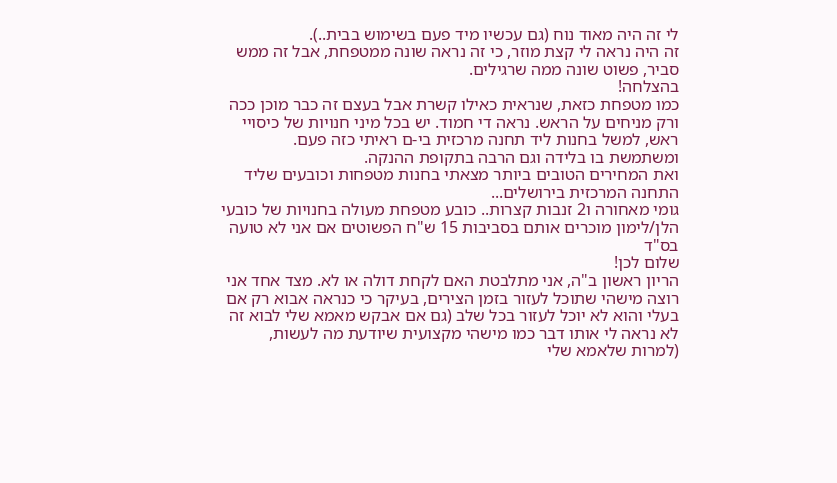לי זה היה מאוד נוח (גם עכשיו מיד פעם בשימוש בבית..).
זה היה נראה לי קצת מוזר, כי זה נראה שונה ממטפחת, אבל זה ממש סביר, פשוט שונה ממה שרגילים.
בהצלחה!
כמו מטפחת כזאת, שנראית כאילו קשרת אבל בעצם זה כבר מוכן ככה ורק מניחים על הראש. נראה די חמוד. יש בכל מיני חנויות של כיסויי ראש, למשל בחנות ליד תחנה מרכזית בי-ם ראיתי כזה פעם.
ומשתמשת בו בלידה וגם הרבה בתקופת ההנקה.
ואת המחירים הטובים ביותר מצאתי בחנות מטפחות וכובעים שליד התחנה המרכזית בירושלים...
גומי מאחורה ו2 זנבות קצרות.. כובע מטפחת מעולה בחנויות של כובעי הלן/לימון מוכרים אותם בסביבות 15 ש"ח הפשוטים אם אני לא טועה
בס"ד
שלום לכן!
הריון ראשון ב"ה, אני מתלבטת האם לקחת דולה או לא. מצד אחד אני רוצה מישהי שתוכל לעזור בזמן הצירים, בעיקר כי כנראה אבוא רק אם בעלי והוא לא יוכל לעזור בכל שלב (גם אם אבקש מאמא שלי לבוא זה לא נראה לי אותו דבר כמו מישהי מקצועית שיודעת מה לעשות, (למרות שלאמא שלי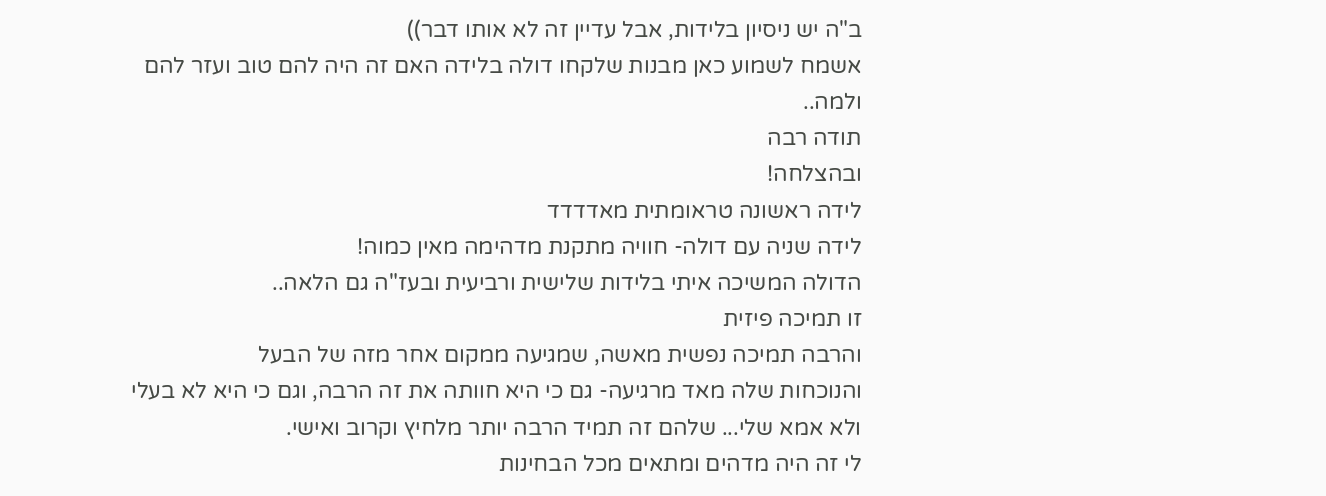ב"ה יש ניסיון בלידות, אבל עדיין זה לא אותו דבר))
אשמח לשמוע כאן מבנות שלקחו דולה בלידה האם זה היה להם טוב ועזר להם ולמה..
תודה רבה
ובהצלחה!
לידה ראשונה טראומתית מאדדדד
לידה שניה עם דולה- חוויה מתקנת מדהימה מאין כמוה!
הדולה המשיכה איתי בלידות שלישית ורביעית ובעז"ה גם הלאה..
זו תמיכה פיזית
והרבה תמיכה נפשית מאשה, שמגיעה ממקום אחר מזה של הבעל
והנוכחות שלה מאד מרגיעה- גם כי היא חוותה את זה הרבה, וגם כי היא לא בעלי ולא אמא שלי... שלהם זה תמיד הרבה יותר מלחיץ וקרוב ואישי.
לי זה היה מדהים ומתאים מכל הבחינות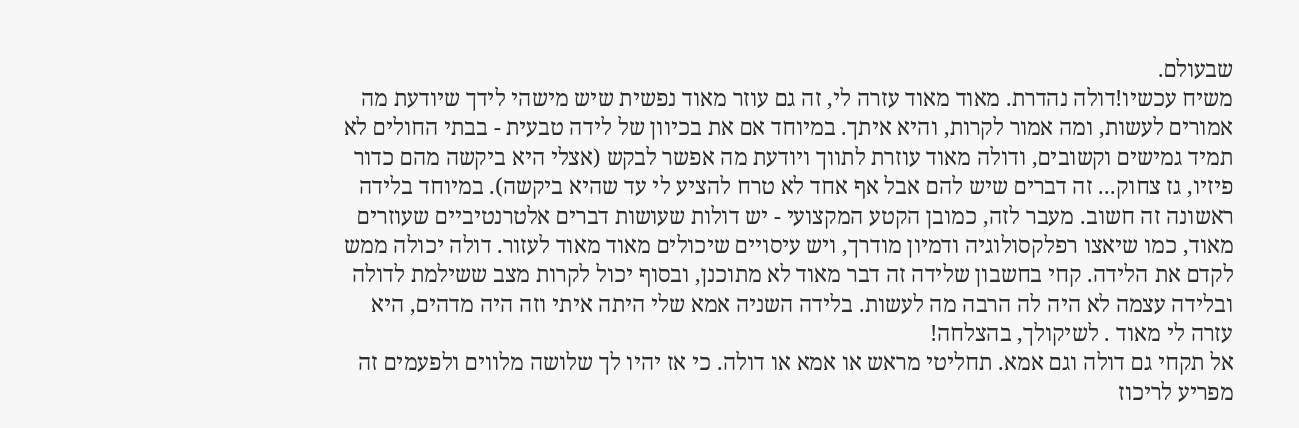שבעולם.
משיח עכשיו!דולה נהדרת. מאוד מאוד עזרה לי, זה גם עוזר מאוד נפשית שיש מישהי לידך שיודעת מה אמורים לעשות, ומה אמור לקרות, והיא איתך. במיוחד אם את בכיוון של לידה טבעית - בבתי החולים לא תמיד גמישים וקשובים, ודולה מאוד עוזרת לתווך ויודעת מה אפשר לבקש (אצלי היא ביקשה מהם כדור פיזיו, גז צחוק... זה דברים שיש להם אבל אף אחד לא טרח להציע לי עד שהיא ביקשה). במיוחד בלידה ראשונה זה חשוב. מעבר לזה, כמובן הקטע המקצועי - יש דולות שעושות דברים אלטרנטיביים שעוזרים מאוד, כמו שיאצו רפלקסולוגיה ודמיון מודרך, ויש עיסויים שיכולים מאוד מאוד לעזור. דולה יכולה ממש לקדם את הלידה. קחי בחשבון שלידה זה דבר מאוד לא מתוכנן, ובסוף יכול לקרות מצב ששילמת לדולה ובלידה עצמה לא היה לה הרבה מה לעשות. בלידה השניה אמא שלי היתה איתי וזה היה מדהים, היא עזרה לי מאוד . לשיקולך, בהצלחה!
אל תקחי גם דולה וגם אמא. תחליטי מראש או אמא או דולה. כי אז יהיו לך שלושה מלווים ולפעמים זה מפריע לריכוז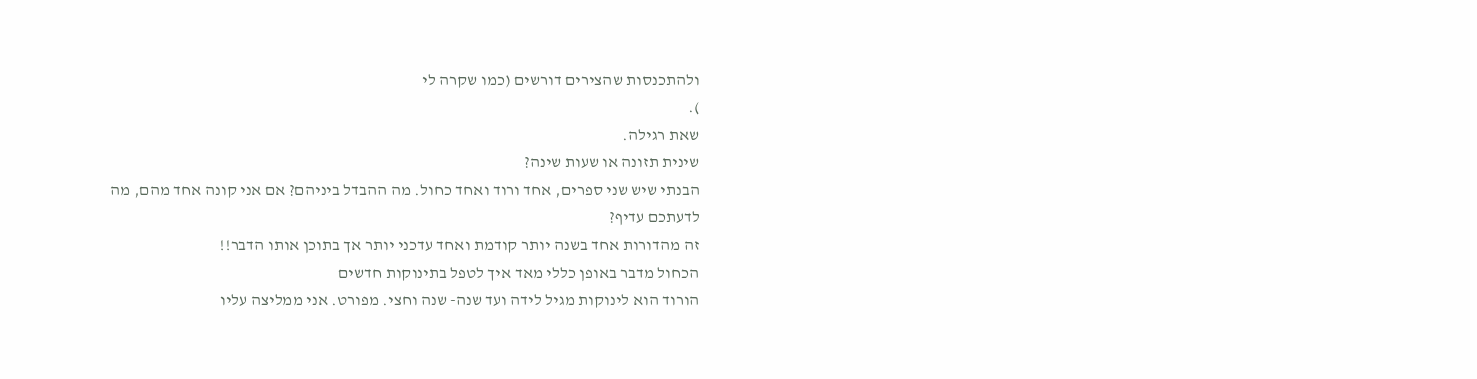ולהתכנסות שהצירים דורשים (כמו שקרה לי
).
שאת רגילה.
שינית תזונה או שעות שינה?
הבנתי שיש שני ספרים, אחד ורוד ואחד כחול. מה ההבדל ביניהם? אם אני קונה אחד מהם, מה לדעתכם עדיף?
זה מהדורות אחד בשנה יותר קודמת ואחד עדכני יותר אך בתוכן אותו הדבר!!
הכחול מדבר באופן כללי מאד איך לטפל בתינוקות חדשים
הורוד הוא לינוקות מגיל לידה ועד שנה- שנה וחצי. מפורט. אני ממליצה עליו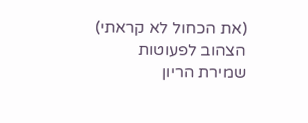(את הכחול לא קראתי)
הצהוב לפעוטות
שמירת הריון